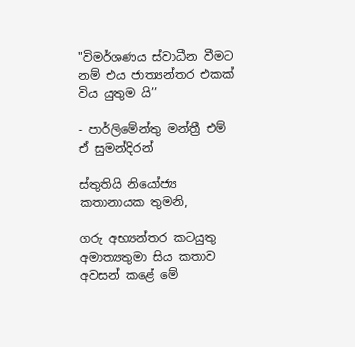"විමර්ශණය ස්වාධීන වීමට නම් එය ජාත්‍යන්තර එකක් විය යුතුම යි’’

- පාර්ලිමේන්තු මන්ත්‍රී එම් ඒ සුමන්දිරන්

ස්තුතියි නියෝජ්‍ය කතානායක තුමනි,

ගරු අභ්‍යන්තර කටයුතු අමාත්‍යතුමා සිය කතාව අවසන් කළේ මේ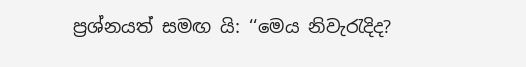ප්‍රශ්නයත් සමඟ යි: ‘‘මෙය නිවැරැදිද?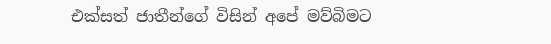එක්සත් ජාතීන්ගේ විසින් අපේ මව්බිමට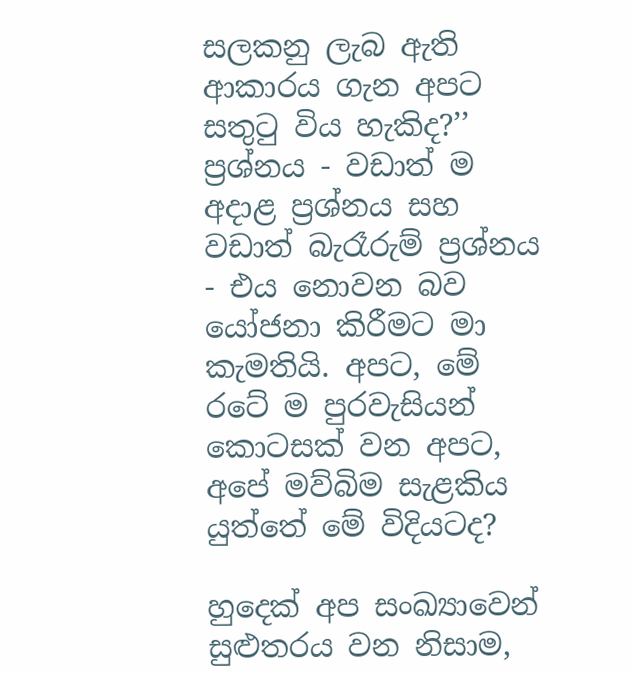සලකනු ලැබ ඇති ආකාරය ගැන අපට සතුටු විය හැකිද?’’ ප්‍රශ්නය - වඩාත් ම අදාළ ප්‍රශ්නය සහ වඩාත් බැරෑරුම් ප්‍රශ්නය - එය නොවන බව යෝජනා කිරීමට මා කැමතියි. අපට, මේ රටේ ම පුරවැසියන් කොටසක් වන අපට, අපේ මව්බිම සැළකිය යුත්තේ මේ විදියටද?

හුදෙක් අප සංඛ්‍යාවෙන් සුළුතරය වන නිසාම,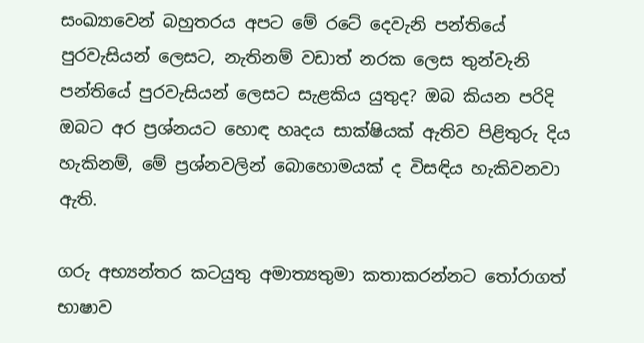සංඛ්‍යාවෙන් බහුතරය අපට මේ රටේ දෙවැනි පන්තියේ පුරවැසියන් ලෙසට, නැතිනම් වඩාත් නරක ලෙස තුන්වැනි පන්තියේ පුරවැසියන් ලෙසට සැළකිය යුතුද? ඔබ කියන පරිදි ඔබට අර ප්‍රශ්නයට හොඳ හෘදය සාක්ෂියක් ඇතිව පිළිතුරු දිය හැකිනම්, මේ ප්‍රශ්නවලින් බොහොමයක් ද විසඳිය හැකිවනවා ඇති.

ගරු අභ්‍යන්තර කටයුතු අමාත්‍යතුමා කතාකරන්නට තෝරාගත් භාෂාව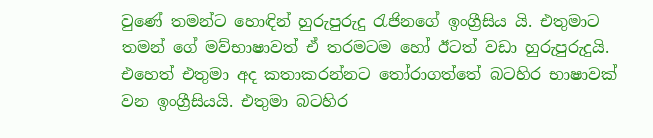වුණේ තමන්ට හොඳින් හුරුපුරුදු රැජිනගේ ඉංග්‍රීසිය යි. එතුමාට තමන් ගේ මව්භාෂාවත් ඒ තරමටම හෝ ඊටත් වඩා හුරුපුරුදුයි. එහෙත් එතුමා අද කතාකරන්නට තෝරාගත්තේ බටහිර භාෂාවක් වන ඉංග්‍රීසියයි. එතුමා බටහිර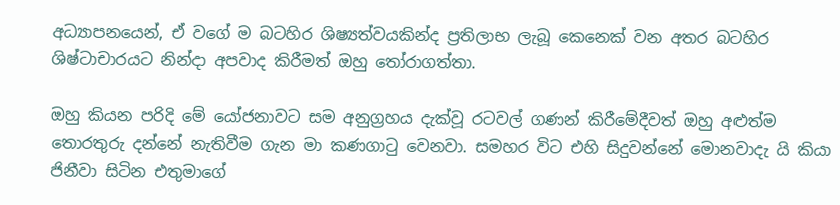අධ්‍යාපනයෙන්, ඒ වගේ ම බටහිර ශිෂ්‍යත්වයකින්ද ප්‍රතිලාභ ලැබූ කෙනෙක් වන අතර බටහිර ශිෂ්ටාචාරයට නින්දා අපවාද කිරීමත් ඔහු තෝරාගත්තා.

ඔහු කියන පරිදි මේ යෝජනාවට සම අනුග්‍රහය දැක්වූ රටවල් ගණන් කිරීමේදීවත් ඔහු අළුත්ම තොරතුරු දන්නේ නැතිවීම ගැන මා කණගාටු වෙනවා. සමහර විට එහි සිදුවන්නේ මොනවාදැ යි කියා ජිනීවා සිටින එතුමාගේ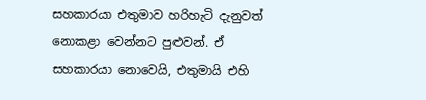සහකාරයා එතුමාව හරිහැටි දැනුවත් නොකළා වෙන්නට පුළුවන්. ඒ සහකාරයා නොවෙයි, එතුමායි එහි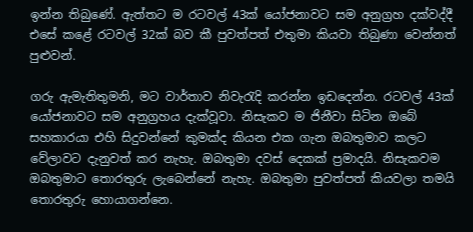ඉන්න තිබුණේ. ඇත්තට ම රටවල් 43ක් යෝජනාවට සම අනුග්‍රහ දක්වද්දී එසේ කළේ රටවල් 32ක් බව කී පුවත්පත් එතුමා කියවා තිබුණා වෙන්නත් පුළුවන්.

ගරු ඇමැතිතුමනි, මට වාර්තාව නිවැරැදි කරන්න ඉඩදෙන්න. රටවල් 43ක් යෝජනාවට සම අනුග්‍රහය දැක්වූවා. නිසැකව ම ජිනීවා සිටින ඔබේ සහකාරයා එහි සිදුවන්නේ කුමක්ද කියන එක ගැන ඔබතුමාව කලට වේලාවට දැනුවත් කර නැහැ. ඔබතුමා දවස් දෙකක් ප්‍රමාදයි. නිසැකවම ඔබතුමාට තොරතුරු ලැබෙන්නේ නැහැ. ඔබතුමා පුවත්පත් කියවලා තමයි තොරතුරු හොයාගන්නෙ.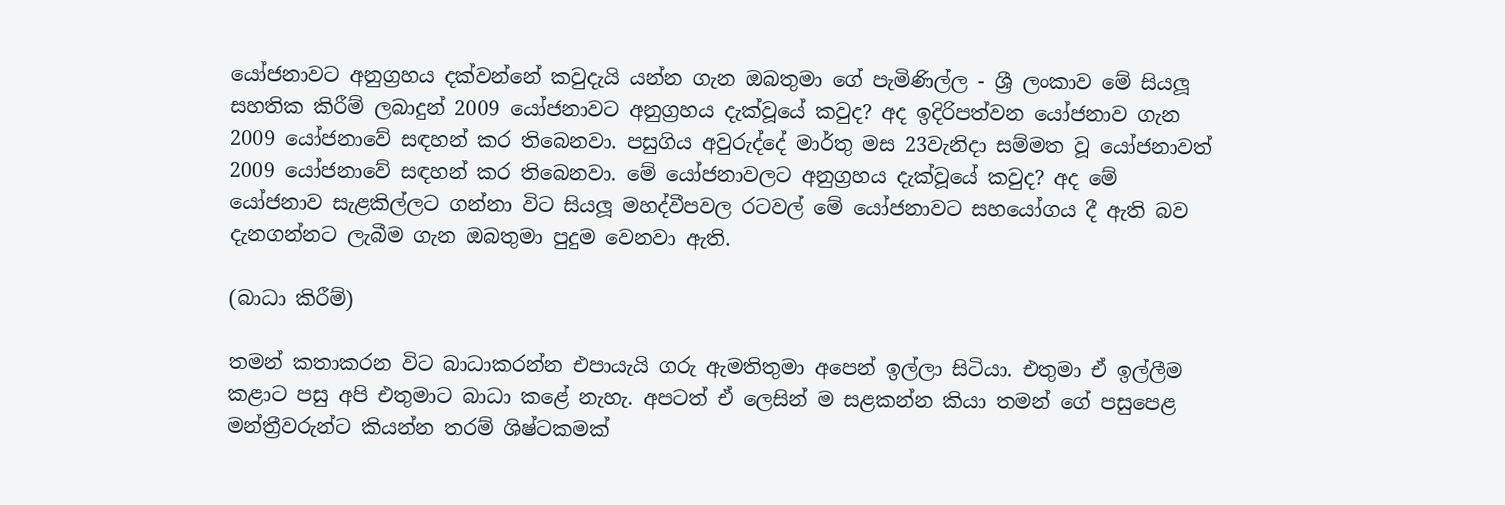යෝජනාවට අනුග්‍රහය දක්වන්නේ කවුදැයි යන්න ගැන ඔබතුමා ගේ පැමිණිල්ල - ශ්‍රී ලංකාව මේ සියලූ සහතික කිරීම් ලබාදුන් 2009 යෝජනාවට අනුග්‍රහය දැක්වූයේ කවුද? අද ඉදිරිපත්වන යෝජනාව ගැන 2009 යෝජනාවේ සඳහන් කර තිබෙනවා. පසුගිය අවුරුද්දේ මාර්තු මස 23වැනිදා සම්මත වූ යෝජනාවත් 2009 යෝජනාවේ සඳහන් කර තිබෙනවා. මේ යෝජනාවලට අනුග්‍රහය දැක්වූයේ කවුද? අද මේ යෝජනාව සැළකිල්ලට ගන්නා විට සියලූ මහද්වීපවල රටවල් මේ යෝජනාවට සහයෝගය දී ඇති බව දැනගන්නට ලැබීම ගැන ඔබතුමා පුදුම වෙනවා ඇති.

(බාධා කිරීම්)

තමන් කතාකරන විට බාධාකරන්න එපායැයි ගරු ඇමතිතුමා අපෙන් ඉල්ලා සිටියා. එතුමා ඒ ඉල්ලීම කළාට පසු අපි එතුමාට බාධා කළේ නැහැ. අපටත් ඒ ලෙසින් ම සළකන්න කියා තමන් ගේ පසුපෙළ මන්ත්‍රීවරුන්ට කියන්න තරම් ශිෂ්ටකමක්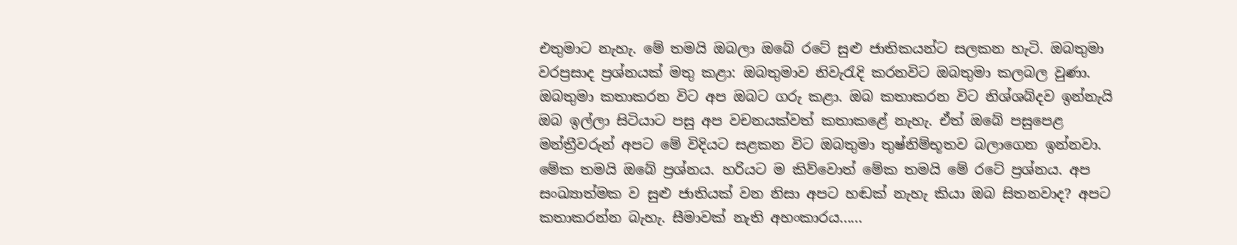එතුමාට නැහැ. මේ තමයි ඔබලා ඔබේ රටේ සුළු ජාතිකයන්ට සලකන හැටි. ඔබතුමා වරප්‍රසාද ප්‍රශ්නයක් මතු කළා: ඔබතුමාව නිවැරැදි කරනවිට ඔබතුමා කලබල වුණා. ඔබතුමා කතාකරන විට අප ඔබට ගරු කළා. ඔබ කතාකරන විට නිශ්ශබ්දව ඉන්නැයි ඔබ ඉල්ලා සිටියාට පසු අප වචනයක්වත් කතාකළේ නැහැ. ඒත් ඔබේ පසුපෙළ මන්ත්‍රීවරුන් අපට මේ විදියට සළකන විට ඔබතුමා තුෂ්නිම්භූතව බලාගෙන ඉන්නවා. මේක තමයි ඔබේ ප්‍රශ්නය. හරියට ම කිව්වොත් මේක තමයි මේ රටේ ප්‍රශ්නය. අප සංඛ්‍යාත්මක ව සුළු ජාතියක් වන නිසා අපට හඬක් නැහැ කියා ඔබ සිතනවාද? අපට කතාකරන්න බැහැ. සීමාවක් නැති අහංකාරය......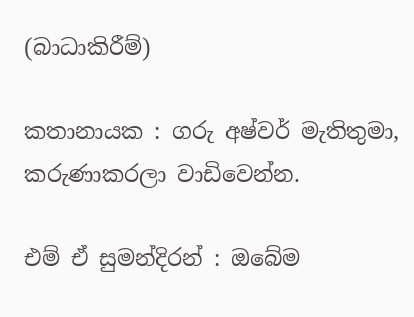(බාධාකිරීම්)

කතානායක : ගරු අෂ්වර් මැතිතුමා, කරුණාකරලා වාඩිවෙන්න.

එම් ඒ සුමන්දිරන් : ඔබේම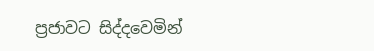ප්‍රජාවට සිද්දවෙමින්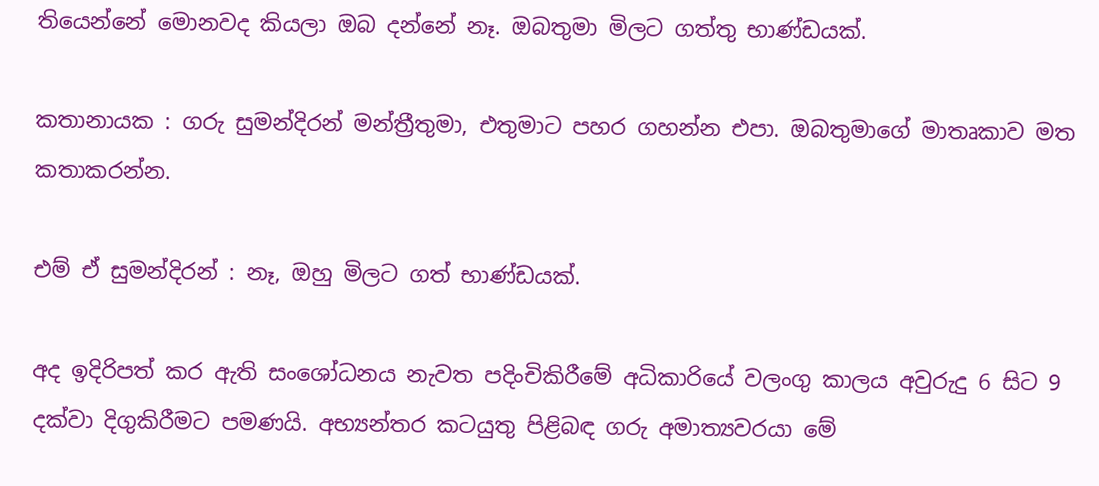තියෙන්නේ මොනවද කියලා ඔබ දන්නේ නෑ. ඔබතුමා මිලට ගත්තු භාණ්ඩයක්.

කතානායක : ගරු සුමන්දිරන් මන්ත්‍රීතුමා, එතුමාට පහර ගහන්න එපා. ඔබතුමාගේ මාතෘකාව මත කතාකරන්න.

එම් ඒ සුමන්දිරන් : නෑ, ඔහු මිලට ගත් භාණ්ඩයක්.

අද ඉදිරිපත් කර ඇති සංශෝධනය නැවත පදිංචිකිරීමේ අධිකාරියේ වලංගු කාලය අවුරුදු 6 සිට 9 දක්වා දිගුකිරීමට පමණයි. අභ්‍යන්තර කටයුතු පිළිබඳ ගරු අමාත්‍යවරයා මේ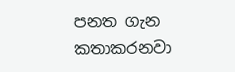පනත ගැන කතාකරනවා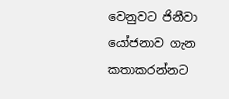වෙනුවට ජිනීවා යෝජනාව ගැන කතාකරන්නට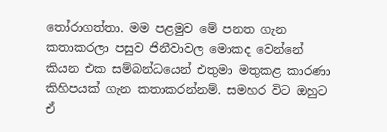තෝරාගත්තා. මම පළමුව මේ පනත ගැන කතාකරලා පසුව ජිනීවාවල මොකද වෙන්නේ කියන එක සම්බන්ධයෙන් එතුමා මතුකළ කාරණා කිහිපයක් ගැන කතාකරන්නම්. සමහර විට ඔහුට ඒ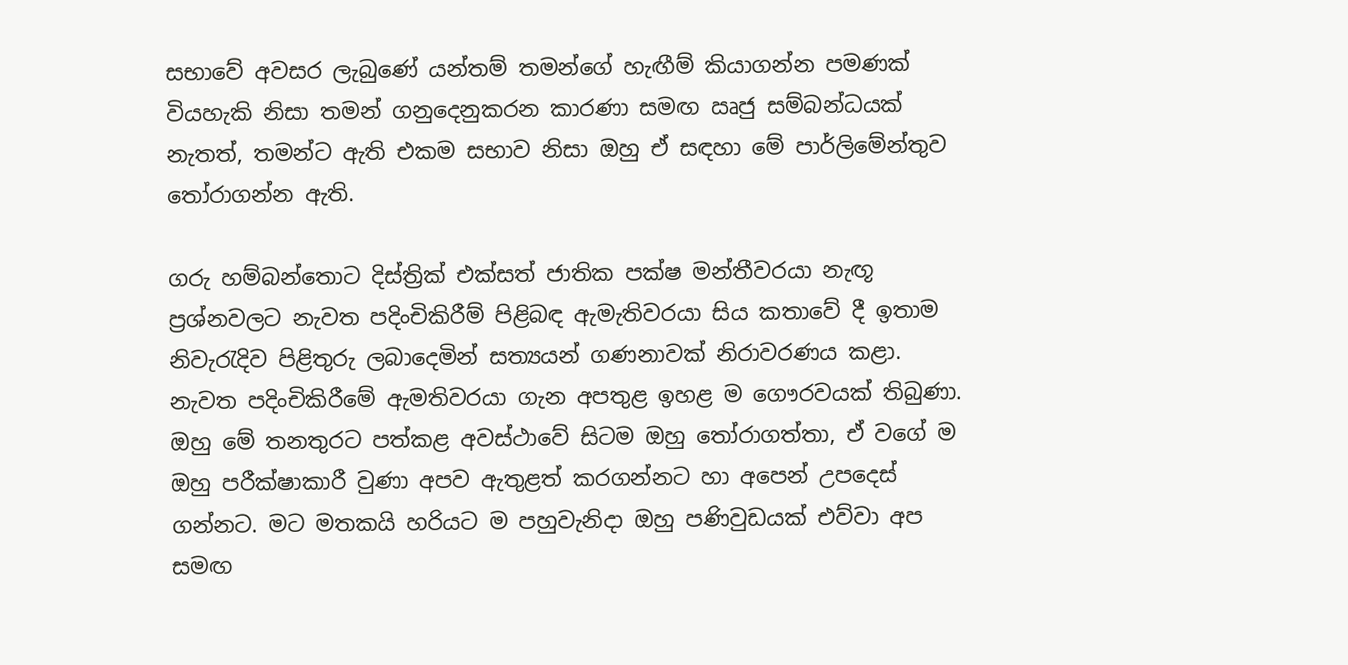සභාවේ අවසර ලැබුණේ යන්තම් තමන්ගේ හැඟීම් කියාගන්න පමණක් වියහැකි නිසා තමන් ගනුදෙනුකරන කාරණා සමඟ ඍජු සම්බන්ධයක් නැතත්, තමන්ට ඇති එකම සභාව නිසා ඔහු ඒ සඳහා මේ පාර්ලිමේන්තුව තෝරාගන්න ඇති.

ගරු හම්බන්තොට දිස්ත්‍රික් එක්සත් ජාතික පක්ෂ මන්තීවරයා නැඟූ ප්‍රශ්නවලට නැවත පදිංචිකිරීම් පිළිබඳ ඇමැතිවරයා සිය කතාවේ දී ඉතාම නිවැරැදිව පිළිතුරු ලබාදෙමින් සත්‍යයන් ගණනාවක් නිරාවරණය කළා. නැවත පදිංචිකිරීමේ ඇමතිවරයා ගැන අපතුළ ඉහළ ම ගෞරවයක් තිබුණා. ඔහු මේ තනතුරට පත්කළ අවස්ථාවේ සිටම ඔහු තෝරාගත්තා, ඒ වගේ ම ඔහු පරීක්ෂාකාරී වුණා අපව ඇතුළත් කරගන්නට හා අපෙන් උපදෙස් ගන්නට. මට මතකයි හරියට ම පහුවැනිදා ඔහු පණිවුඩයක් එව්වා අප සමඟ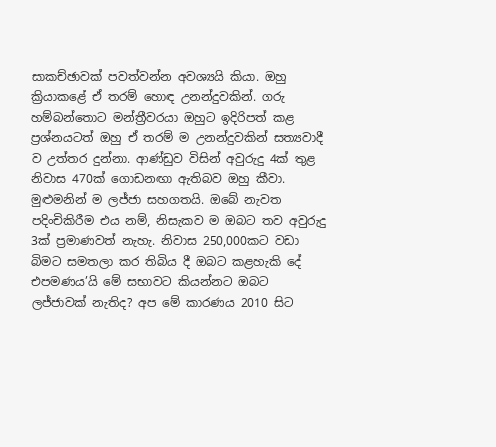සාකච්ඡාවක් පවත්වන්න අවශ්‍යයි කියා. ඔහු ක්‍රියාකළේ ඒ තරම් හොඳ උනන්දුවකින්. ගරු හම්බන්තොට මන්ත්‍රීවරයා ඔහුට ඉදිරිපත් කළ ප්‍රශ්නයටත් ඔහු ඒ තරම් ම උනන්දුවකින් සත්‍යවාදී ව උත්තර දුන්නා. ආණ්ඩුව විසින් අවුරුදු 4ක් තුළ නිවාස 470ක් ගොඩනඟා ඇතිබව ඔහු කීවා. මුළුමනින් ම ලජ්ජා සහගතයි. ඔබේ නැවත පදිංචිකිරීම එය නම්, නිසැකව ම ඔබට තව අවුරුදු 3ක් ප්‍රමාණවත් නැහැ. නිවාස 250,000කට වඩා බිමට සමතලා කර තිබිය දී ඔබට කළහැකි දේ එපමණය’යි මේ සභාවට කියන්නට ඔබට ලජ්ජාවක් නැතිද? අප මේ කාරණය 2010 සිට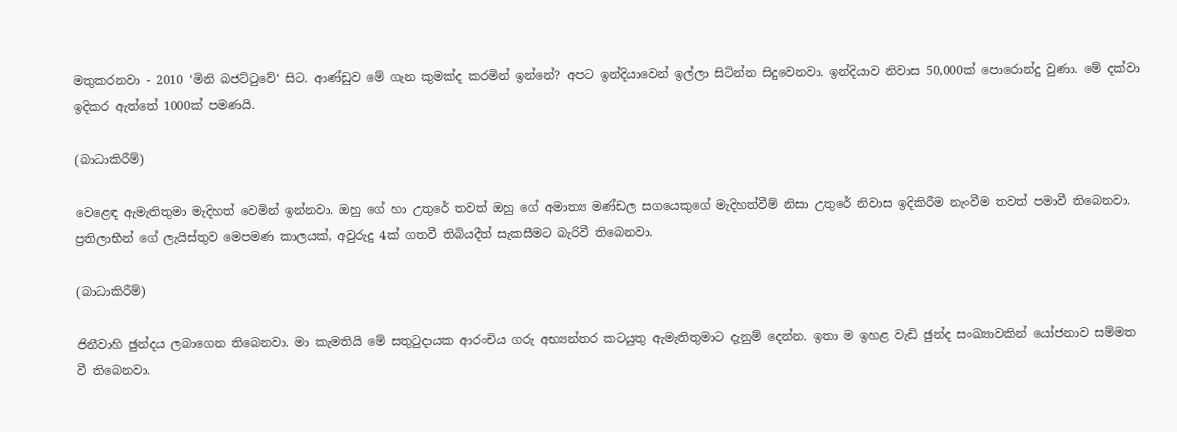මතුකරනවා - 2010 ‘මිනි බජට්ටුවේ‘ සිට. ආණ්ඩුව මේ ගැන කුමක්ද කරමින් ඉන්නේ? අපට ඉන්දියාවෙන් ඉල්ලා සිටින්න සිදුවෙනවා. ඉන්දියාව නිවාස 50,000ක් පොරොන්දු වුණා. මේ දක්වා ඉදිකර ඇත්තේ 1000ක් පමණයි.

(බාධාකිරීම්)

වෙළෙඳ ඇමැතිතුමා මැදිහත් වෙමින් ඉන්නවා. ඔහු ගේ හා උතුරේ තවත් ඔහු ගේ අමාත්‍ය මණ්ඩල සගයෙකුගේ මැදිහත්වීම් නිසා උතුරේ නිවාස ඉදිකිරීම නැංවීම තවත් පමාවී තිබෙනවා. ප්‍රතිලාභීන් ගේ ලැයිස්තුව මෙපමණ කාලයක්, අවුරුදු 4ක් ගතවී තිබියදීත් සැකසීමට බැරිවී තිබෙනවා.

(බාධාකිරීම්)

ජිනීවාහි ඡුන්දය ලබාගෙන තිබෙනවා. මා කැමතියි මේ සතුටුදායක ආරංචිය ගරු අභ්‍යන්තර කටයුතු ඇමැතිතුමාට දැනුම් දෙන්න. ඉතා ම ඉහළ වැඩි ඡුන්ද සංඛ්‍යාවකින් යෝජනාව සම්මත වී තිබෙනවා.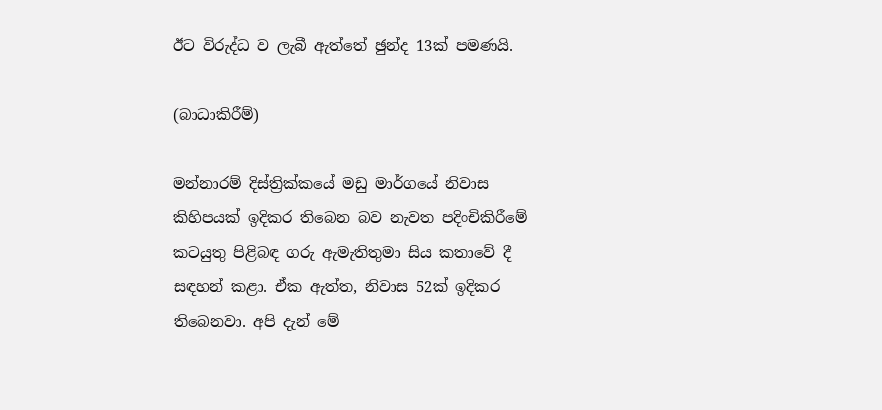ඊට විරුද්ධ ව ලැබී ඇත්තේ ඡුන්ද 13ක් පමණයි.

(බාධාකිරීම්)

මන්නාරම් දිස්ත්‍රික්කයේ මඩු මාර්ගයේ නිවාස කිහිපයක් ඉදිකර තිබෙන බව නැවත පදිංචිකිරීමේ කටයුතු පිළිබඳ ගරු ඇමැතිතුමා සිය කතාවේ දී සඳහන් කළා. ඒක ඇත්ත, නිවාස 52ක් ඉදිකර තිබෙනවා. අපි දැන් මේ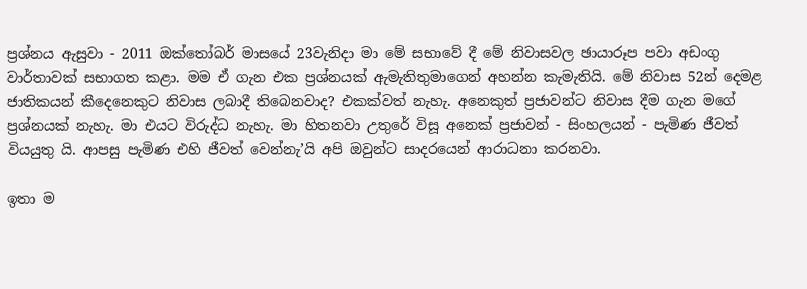ප්‍රශ්නය ඇසුවා - 2011 ඔක්තෝබර් මාසයේ 23වැනිදා මා මේ සභාවේ දී මේ නිවාසවල ඡායාරූප පවා අඩංගු වාර්තාවක් සභාගත කළා. මම ඒ ගැන එක ප්‍රශ්නයක් ඇමැතිතුමාගෙන් අහන්න කැමැතියි. මේ නිවාස 52න් දෙමළ ජාතිකයන් කීදෙනෙකුට නිවාස ලබාදී තිබෙනවාද? එකක්වත් නැහැ. අනෙකුත් ප්‍රජාවන්ට නිවාස දීම ගැන මගේ ප්‍රශ්නයක් නැහැ. මා එයට විරුද්ධ නැහැ. මා හිතනවා උතුරේ විසූ අනෙක් ප්‍රජාවන් - සිංහලයන් - පැමිණ ජීවත් වියයුතු යි. ආපසු පැමිණ එහි ජීවත් වෙන්නැ’යි අපි ඔවුන්ට සාදරයෙන් ආරාධනා කරනවා.

ඉතා ම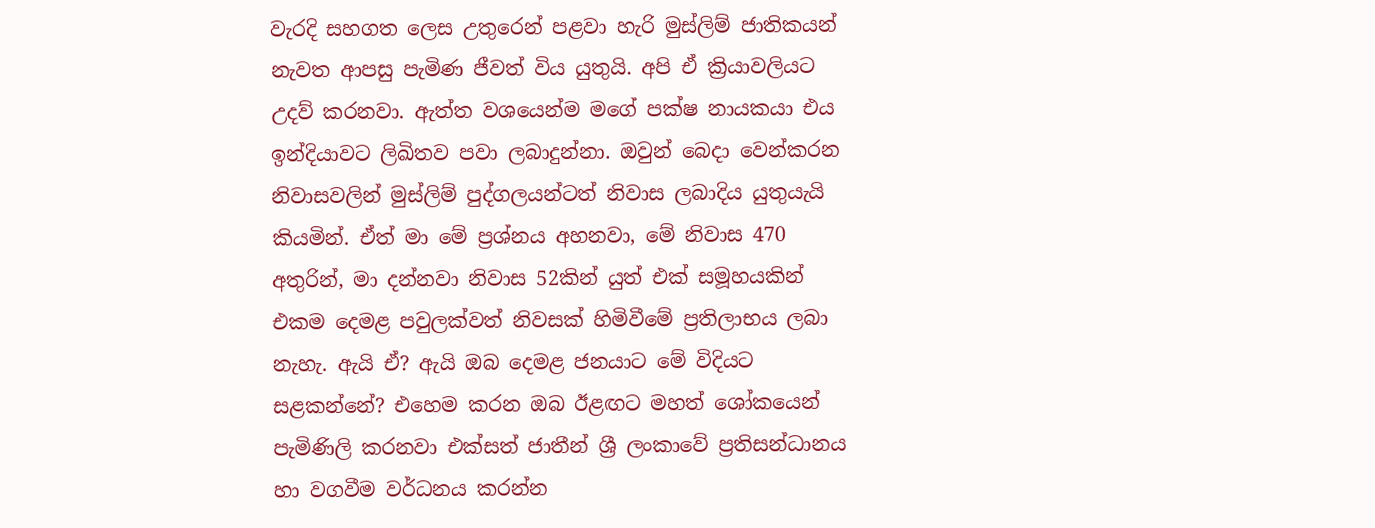වැරදි සහගත ලෙස උතුරෙන් පළවා හැරි මුස්ලිම් ජාතිකයන් නැවත ආපසු පැමිණ ජීවත් විය යුතුයි. අපි ඒ ක්‍රියාවලියට උදව් කරනවා. ඇත්ත වශයෙන්ම මගේ පක්ෂ නායකයා එය ඉන්දියාවට ලිඛිතව පවා ලබාදුන්නා. ඔවුන් බෙදා වෙන්කරන නිවාසවලින් මුස්ලිම් පුද්ගලයන්ටත් නිවාස ලබාදිය යුතුයැයි කියමින්. ඒත් මා මේ ප්‍රශ්නය අහනවා, මේ නිවාස 470 අතුරින්, මා දන්නවා නිවාස 52කින් යුත් එක් සමූහයකින් එකම දෙමළ පවුලක්වත් නිවසක් හිමිවීමේ ප්‍රතිලාභය ලබා නැහැ. ඇයි ඒ? ඇයි ඔබ දෙමළ ජනයාට මේ විදියට සළකන්නේ? එහෙම කරන ඔබ ඊළඟට මහත් ශෝකයෙන් පැමිණිලි කරනවා එක්සත් ජාතීන් ශ්‍රී ලංකාවේ ප්‍රතිසන්ධානය හා වගවීම වර්ධනය කරන්න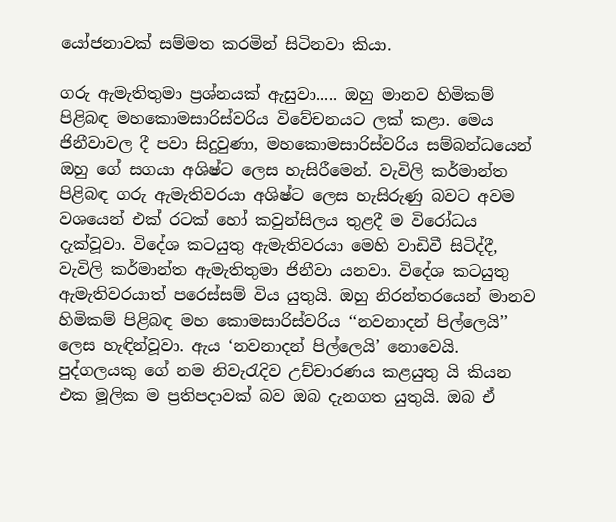යෝජනාවක් සම්මත කරමින් සිටිනවා කියා.

ගරු ඇමැතිතුමා ප්‍රශ්නයක් ඇසුවා..... ඔහු මානව හිමිකම් පිළිබඳ මහකොමසාරිස්වරිය විවේචනයට ලක් කළා. මෙය ජිනීවාවල දී පවා සිදුවුණා, මහකොමසාරිස්වරිය සම්බන්ධයෙන් ඔහු ගේ සගයා අශිෂ්ට ලෙස හැසිරීමෙන්. වැවිලි කර්මාන්ත පිළිබඳ ගරු ඇමැතිවරයා අශිෂ්ට ලෙස හැසිරුණු බවට අවම වශයෙන් එක් රටක් හෝ කවුන්සිලය තුළදී ම විරෝධය දැක්වූවා. විදේශ කටයුතු ඇමැතිවරයා මෙහි වාඩිවී සිටිද්දී, වැවිලි කර්මාන්ත ඇමැතිතුමා ජිනීවා යනවා. විදේශ කටයුතු ඇමැතිවරයාත් පරෙස්සම් විය යුතුයි. ඔහු නිරන්තරයෙන් මානව හිමිකම් පිළිබඳ මහ කොමසාරිස්වරිය ‘‘නවනාදන් පිල්ලෙයි’’ ලෙස හැඳින්වූවා. ඇය ‘නවනාදන් පිල්ලෙයි’ නොවෙයි. පුද්ගලයකු ගේ නම නිවැරැදිව උච්චාරණය කළයුතු යි කියන එක මූලික ම ප්‍රතිපදාවක් බව ඔබ දැනගත යුතුයි. ඔබ ඒ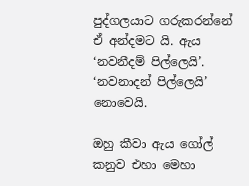පුද්ගලයාට ගරුකරන්නේ ඒ අන්දමට යි. ඇය ‘නවනීදම් පිල්ලෙයි’. ‘නවනාදන් පිල්ලෙයි’ නොවෙයි.

ඔහු කීවා ඇය ගෝල් කනුව එහා මෙහා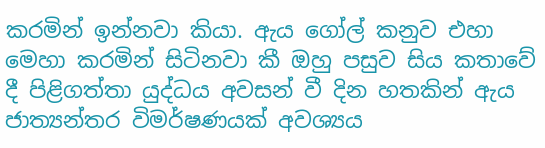කරමින් ඉන්නවා කියා. ඇය ගෝල් කනුව එහා මෙහා කරමින් සිටිනවා කී ඔහු පසුව සිය කතාවේ දී පිළිගත්තා යුද්ධය අවසන් වී දින හතකින් ඇය ජාත්‍යන්තර විමර්ෂණයක් අවශ්‍යය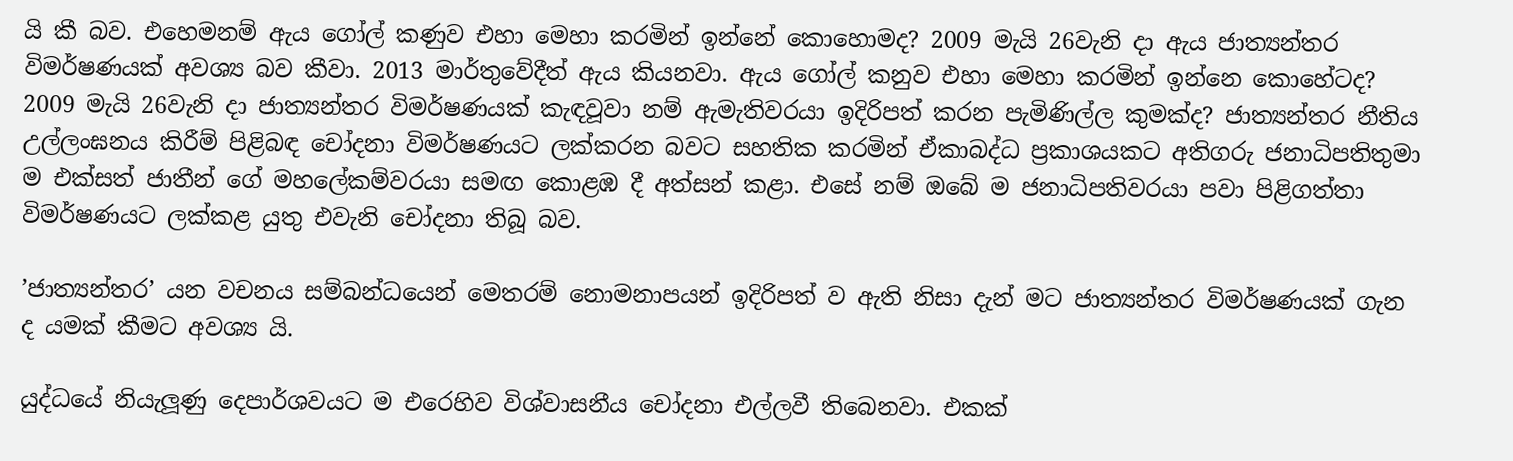යි කී බව. එහෙමනම් ඇය ගෝල් කණුව එහා මෙහා කරමින් ඉන්නේ කොහොමද? 2009 මැයි 26වැනි දා ඇය ජාත්‍යන්තර විමර්ෂණයක් අවශ්‍ය බව කීවා. 2013 මාර්තුවේදීත් ඇය කියනවා. ඇය ගෝල් කනුව එහා මෙහා කරමින් ඉන්නෙ කොහේටද? 2009 මැයි 26වැනි දා ජාත්‍යන්තර විමර්ෂණයක් කැඳවූවා නම් ඇමැතිවරයා ඉදිරිපත් කරන පැමිණිල්ල කුමක්ද? ජාත්‍යන්තර නීතිය උල්ලංඝනය කිරීම් පිළිබඳ චෝදනා විමර්ෂණයට ලක්කරන බවට සහතික කරමින් ඒකාබද්ධ ප්‍රකාශයකට අතිගරු ජනාධිපතිතුමා ම එක්සත් ජාතීන් ගේ මහලේකම්වරයා සමඟ කොළඹ දී අත්සන් කළා. එසේ නම් ඔබේ ම ජනාධිපතිවරයා පවා පිළිගත්තා විමර්ෂණයට ලක්කළ යුතු එවැනි චෝදනා තිබූ බව.

’ජාත්‍යන්තර’ යන වචනය සම්බන්ධයෙන් මෙතරම් නොමනාපයන් ඉදිරිපත් ව ඇති නිසා දැන් මට ජාත්‍යන්තර විමර්ෂණයක් ගැන ද යමක් කීමට අවශ්‍ය යි.

යුද්ධයේ නියැලූණු දෙපාර්ශවයට ම එරෙහිව විශ්වාසනීය චෝදනා එල්ලවී තිබෙනවා. එකක්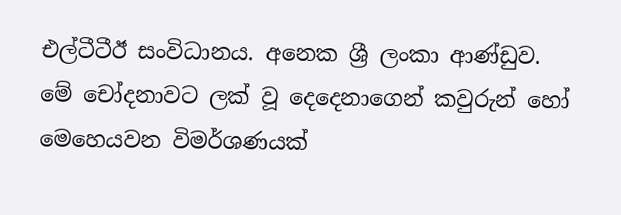එල්ටීටීඊ සංවිධානය. අනෙක ශ්‍රී ලංකා ආණ්ඩුව. මේ චෝදනාවට ලක් වූ දෙදෙනාගෙන් කවුරුන් හෝ මෙහෙයවන විමර්ශණයක්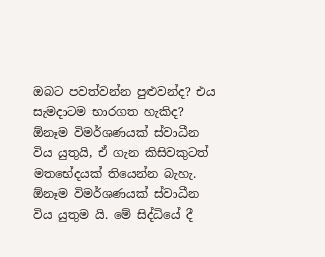ඔබට පවත්වන්න පුළුවන්ද? එය සැමදාටම භාරගත හැකිද?  ඕනෑම විමර්ශණයක් ස්වාධීන විය යුතුයි, ඒ ගැන කිසිවකුටත් මතභේදයක් තියෙන්න බැහැ.  ඕනෑම විමර්ශණයක් ස්වාධීන විය යුතුම යි. මේ සිද්ධියේ දී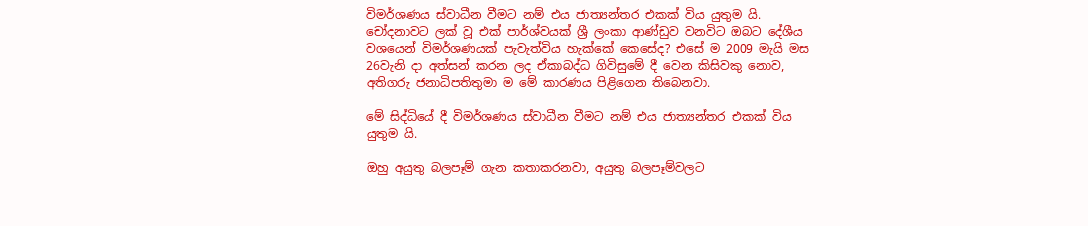විමර්ශණය ස්වාධීන වීමට නම් එය ජාත්‍යන්තර එකක් විය යුතුම යි. චෝදනාවට ලක් වූ එක් පාර්ශ්වයක් ශ්‍රී ලංකා ආණ්ඩුව වනවිට ඔබට දේශීය වශයෙන් විමර්ශණයක් පැවැත්විය හැක්කේ කෙසේද? එසේ ම 2009 මැයි මස 26වැනි දා අත්සන් කරන ලද ඒකාබද්ධ ගිවිසුමේ දී වෙන කිසිවකු නොව, අතිගරු ජනාධිපතිතුමා ම මේ කාරණය පිළිගෙන තිබෙනවා.

මේ සිද්ධියේ දී විමර්ශණය ස්වාධීන වීමට නම් එය ජාත්‍යන්තර එකක් විය යුතුම යි.

ඔහු අයුතු බලපෑම් ගැන කතාකරනවා, අයුතු බලපෑම්වලට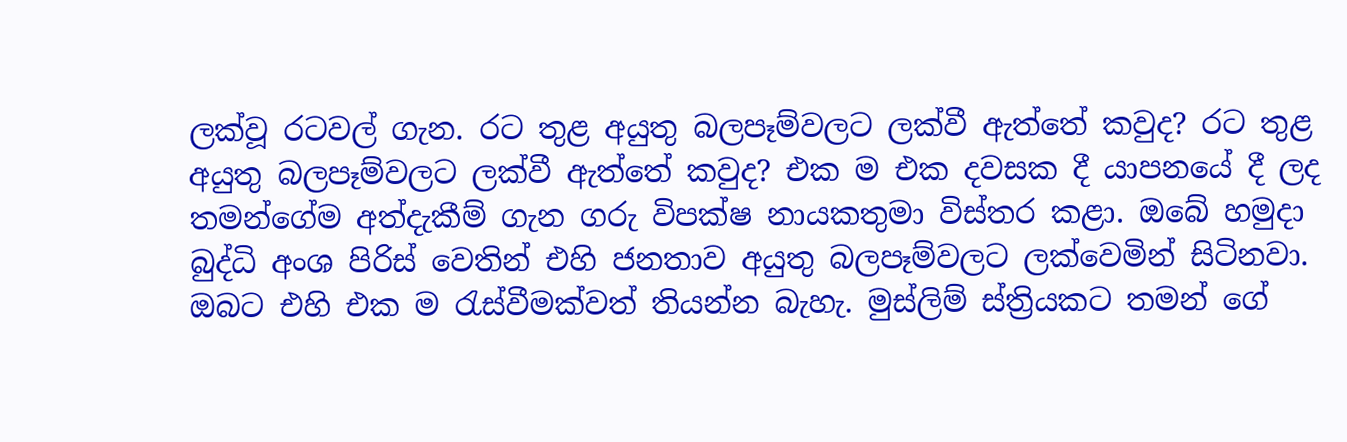ලක්වූ රටවල් ගැන. රට තුළ අයුතු බලපෑම්වලට ලක්වී ඇත්තේ කවුද? රට තුළ අයුතු බලපෑම්වලට ලක්වී ඇත්තේ කවුද? එක ම එක දවසක දී යාපනයේ දී ලද තමන්ගේම අත්දැකීම් ගැන ගරු විපක්ෂ නායකතුමා විස්තර කළා. ඔබේ හමුදා බුද්ධි අංශ පිරිස් වෙතින් එහි ජනතාව අයුතු බලපෑම්වලට ලක්වෙමින් සිටිනවා. ඔබට එහි එක ම රැස්වීමක්වත් තියන්න බැහැ. මුස්ලිම් ස්ත්‍රියකට තමන් ගේ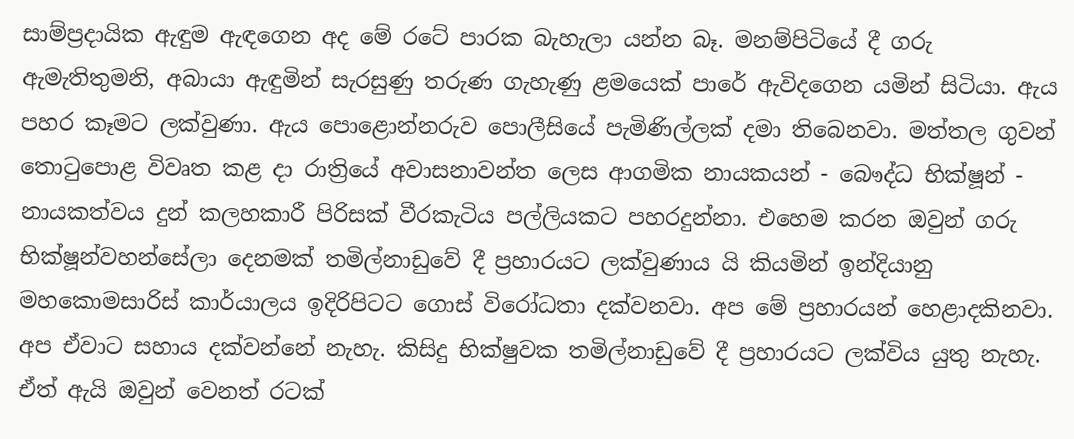සාම්ප්‍රදායික ඇඳුම ඇඳගෙන අද මේ රටේ පාරක බැහැලා යන්න බෑ. මනම්පිටියේ දී ගරු ඇමැතිතුමනි, අබායා ඇඳුමින් සැරසුණු තරුණ ගැහැණු ළමයෙක් පාරේ ඇවිදගෙන යමින් සිටියා. ඇය පහර කෑමට ලක්වුණා. ඇය පොළොන්නරුව පොලීසියේ පැමිණිල්ලක් දමා තිබෙනවා. මත්තල ගුවන් තොටුපොළ විවෘත කළ දා රාත්‍රියේ අවාසනාවන්ත ලෙස ආගමික නායකයන් - බෞද්ධ භික්ෂූන් - නායකත්වය දුන් කලහකාරී පිරිසක් වීරකැටිය පල්ලියකට පහරදුන්නා. එහෙම කරන ඔවුන් ගරු භික්ෂූන්වහන්සේලා දෙනමක් තමිල්නාඩුවේ දී ප්‍රහාරයට ලක්වුණාය යි කියමින් ඉන්දියානු මහකොමසාරිස් කාර්යාලය ඉදිරිපිටට ගොස් විරෝධතා දක්වනවා. අප මේ ප්‍රහාරයන් හෙළාදකිනවා. අප ඒවාට සහාය දක්වන්නේ නැහැ. කිසිදු භික්ෂුවක තමිල්නාඩුවේ දී ප්‍රහාරයට ලක්විය යුතු නැහැ. ඒත් ඇයි ඔවුන් වෙනත් රටක්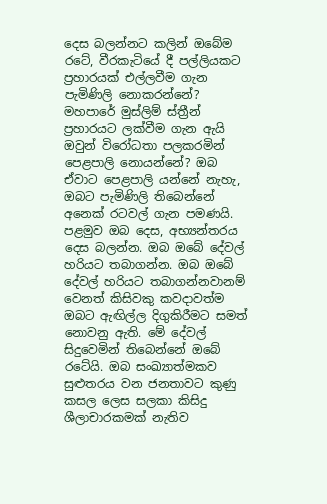දෙස බලන්නට කලින් ඔබේම රටේ, වීරකැටියේ දී පල්ලියකට ප්‍රහාරයක් එල්ලවීම ගැන පැමිණිලි නොකරන්නේ? මහපාරේ මුස්ලිම් ස්ත්‍රීන් ප්‍රහාරයට ලක්වීම ගැන ඇයි ඔවුන් විරෝධතා පලකරමින් පෙළපාලි නොයන්නේ? ඔබ ඒවාට පෙළපාලි යන්නේ නැහැ, ඔබට පැමිණිලි තිබෙන්නේ අනෙක් රටවල් ගැන පමණයි. පළමුව ඔබ දෙස, අභ්‍යන්තරය දෙස බලන්න. ඔබ ඔබේ දේවල් හරියට තබාගන්න. ඔබ ඔබේ දේවල් හරියට තබාගන්නවානම් වෙනත් කිසිවකු කවදාවත්ම ඔබට ඇඟිල්ල දිගුකිරීමට සමත් නොවනු ඇති. මේ දේවල් සිදුවෙමින් තිබෙන්නේ ඔබේ රටේයි. ඔබ සංඛ්‍යාත්මකව සුළුතරය වන ජනතාවට කුණු කසල ලෙස සලකා කිසිදු ශීලාචාරකමක් නැතිව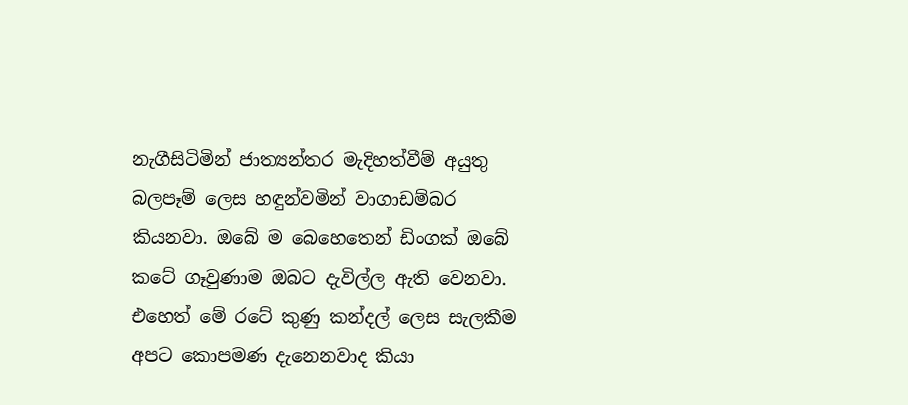නැගීසිටිමින් ජාත්‍යන්තර මැදිහත්වීම් අයුතු බලපෑම් ලෙස හඳුන්වමින් වාගාඩම්බර කියනවා. ඔබේ ම බෙහෙතෙන් ඩිංගක් ඔබේ කටේ ගෑවුණාම ඔබට දැවිල්ල ඇති වෙනවා. එහෙත් මේ රටේ කුණු කන්දල් ලෙස සැලකීම අපට කොපමණ දැනෙනවාද කියා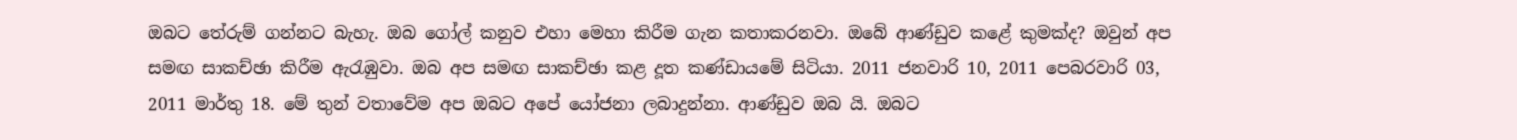ඔබට තේරුම් ගන්නට බැහැ. ඔබ ගෝල් කනුව එහා මෙහා කිරීම ගැන කතාකරනවා. ඔබේ ආණ්ඩුව කළේ කුමක්ද? ඔවුන් අප සමඟ සාකච්ඡා කිරීම ඇරැඹුවා. ඔබ අප සමඟ සාකච්ඡා කළ දූත කණ්ඩායමේ සිටියා. 2011 ජනවාරි 10, 2011 පෙබරවාරි 03, 2011 මාර්තු 18. මේ තුන් වතාවේම අප ඔබට අපේ යෝජනා ලබාදුන්නා. ආණ්ඩුව ඔබ යි. ඔබට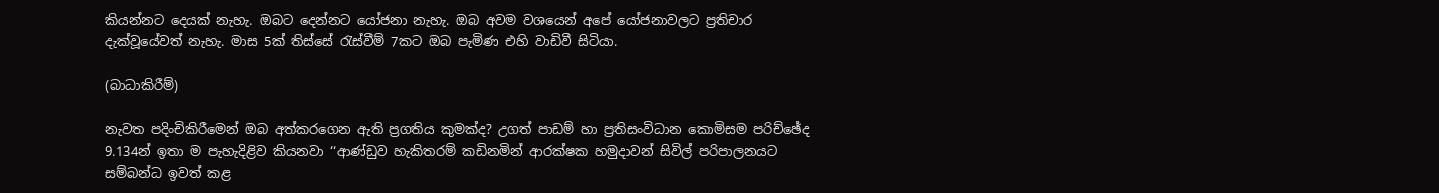කියන්නට දෙයක් නැහැ. ඔබට දෙන්නට යෝජනා නැහැ. ඔබ අවම වශයෙන් අපේ යෝජනාවලට ප්‍රතිචාර දැක්වූයේවත් නැහැ. මාස 5ක් තිස්සේ රැස්වීම් 7කට ඔබ පැමිණ එහි වාඩිවී සිටියා.

(බාධාකිරීම්)

නැවත පදිංචිකිරීමෙන් ඔබ අත්කරගෙන ඇති ප්‍රගතිය කුමක්ද? උගත් පාඩම් හා ප්‍රතිසංවිධාන කොමිසම පරිච්ඡේද 9.134න් ඉතා ම පැහැදිළිව කියනවා ‘‘ආණ්ඩුව හැකිතරම් කඩිනමින් ආරක්ෂක හමුදාවන් සිවිල් පරිපාලනයට සම්බන්ධ ඉවත් කළ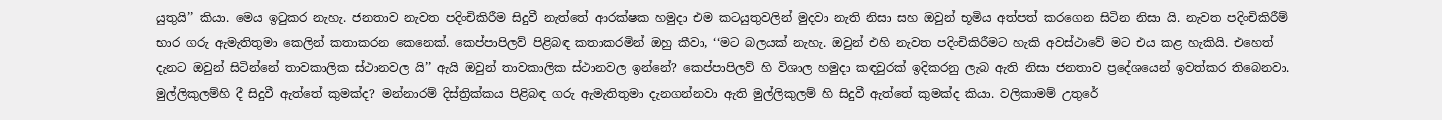යුතුයි’’ කියා. මෙය ඉටුකර නැහැ. ජනතාව නැවත පදිංචිකිරීම සිදුවී නැත්තේ ආරක්ෂක හමුදා එම කටයුතුවලින් මුදවා නැති නිසා සහ ඔවුන් භූමිය අත්පත් කරගෙන සිටින නිසා යි. නැවත පදිංචිකිරීම් භාර ගරු ඇමැතිතුමා කෙලින් කතාකරන කෙනෙක්. කෙප්පාපිලව් පිළිබඳ කතාකරමින් ඔහු කීවා, ‘‘මට බලයක් නැහැ. ඔවුන් එහි නැවත පදිංචිකිරීමට හැකි අවස්ථාවේ මට එය කළ හැකියි. එහෙත් දැනට ඔවුන් සිටින්නේ තාවකාලික ස්ථානවල යි’’ ඇයි ඔවුන් තාවකාලික ස්ථානවල ඉන්නේ? කෙප්පාපිලව් හි විශාල හමුදා කඳවුරක් ඉදිකරනු ලැබ ඇති නිසා ජනතාව ප්‍රදේශයෙන් ඉවත්කර තිබෙනවා. මුල්ලිකුලම්හි දී සිදුවී ඇත්තේ කුමක්ද? මන්නාරම් දිස්ත්‍රික්කය පිළිබඳ ගරු ඇමැතිතුමා දැනගන්නවා ඇති මුල්ලිකුලම් හි සිදුවී ඇත්තේ කුමක්ද කියා. වලිකාමම් උතුරේ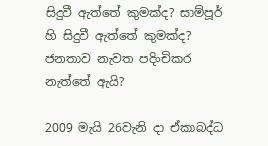සිදුවී ඇත්තේ කුමක්ද? සාම්පූර් හි සිදුවී ඇත්තේ කුමක්ද? ජනතාව නැවත පදිංචිකර නැත්තේ ඇයි?

2009 මැයි 26වැනි දා ඒකාබද්ධ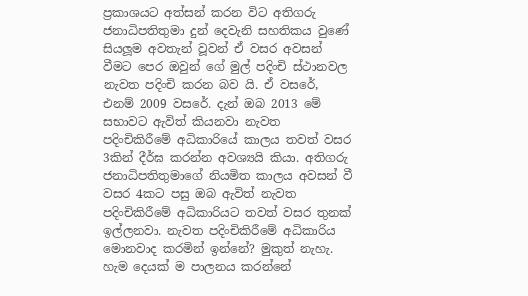ප්‍රකාශයට අත්සන් කරන විට අතිගරු ජනාධිපතිතුමා දුන් දෙවැනි සහතිකය වුණේ සියලූම අවතැන් වූවන් ඒ වසර අවසන් වීමට පෙර ඔවුන් ගේ මුල් පදිංචි ස්ථානවල නැවත පදිංචි කරන බව යි. ඒ වසරේ, එනම් 2009 වසරේ. දැන් ඔබ 2013 මේ සභාවට ඇවිත් කියනවා නැවත පදිංචිකිරීමේ අධිකාරියේ කාලය තවත් වසර 3කින් දීර්ඝ කරන්න අවශ්‍යයි කියා. අතිගරු ජනාධිපතිතුමාගේ නියමිත කාලය අවසන් වී වසර 4කට පසු ඔබ ඇවිත් නැවත පදිංචිකිරීමේ අධිකාරියට තවත් වසර තුනක් ඉල්ලනවා. නැවත පදිංචිකිරීමේ අධිකාරිය මොනවාද කරමින් ඉන්නේ? මුකුත් නැහැ. හැම දෙයක් ම පාලනය කරන්නේ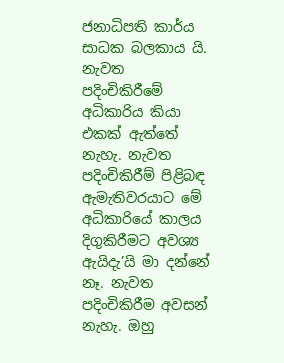ජනාධිපති කාර්ය සාධක බලකාය යි. නැවත පදිංචිකිරීමේ අධිකාරිය කියා එකක් ඇත්තේ නැහැ. නැවත පදිංචිකිරීම් පිළිබඳ ඇමැතිවරයාට මේ අධිකාරියේ කාලය දිගුකිරීමට අවශ්‍ය ඇයිදැ’යි මා දන්නේ නෑ. නැවත පදිංචිකිරීම අවසන් නැහැ. ඔහු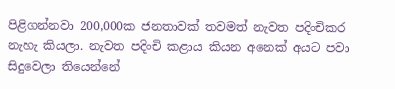පිළිගන්නවා 200,000ක ජනතාවක් තවමත් නැවත පදිංචිකර නැහැ කියලා. නැවත පදිංචි කළාය කියන අනෙක් අයට පවා සිදුවෙලා තියෙන්නේ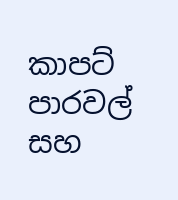කාපට් පාරවල් සහ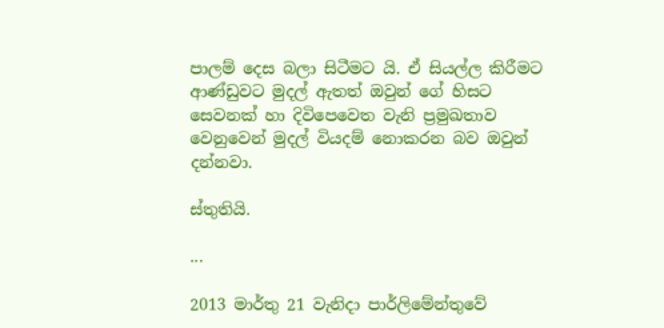පාලම් දෙස බලා සිටීමට යි. ඒ සියල්ල කිරීමට ආණ්ඩුවට මුදල් ඇතත් ඔවුන් ගේ හිසට සෙවනක් හා දිවිපෙවෙත වැනි ප්‍රමුඛතාව වෙනුවෙන් මුදල් වියදම් නොකරන බව ඔවුන් දන්නවා.

ස්තුතියි.

...

2013 මාර්තු 21 වැනිදා පාර්ලිමේන්තුවේ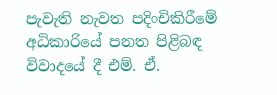පැවැති නැවත පදිංචිකිරීමේ අධිකාරියේ පනත පිළිබඳ විවාදයේ දී එම්. ඒ.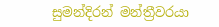සුමන්දිරන් මන්ත්‍රීවරයා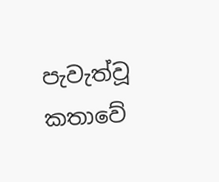පැවැත්වූ කතාවේ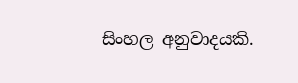සිංහල අනුවාදයකි.